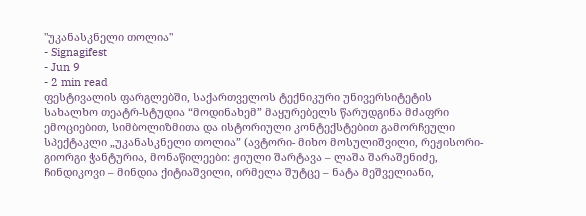"უკანასკნელი თოლია"
- Signagifest
- Jun 9
- 2 min read
ფესტივალის ფარგლებში, საქართველოს ტექნიკური უნივერსიტეტის სახალხო თეატრ-სტუდია “მოდინახემ” მაყურებელს წარუდგინა მძაფრი ემოციებით, სიმბოლიზმითა და ისტორიული კონტექსტებით გამორჩეული სპექტაკლი „უკანასკნელი თოლია” (ავტორი- მიხო მოსულიშვილი, რეჟისორი- გიორგი ჭანტურია, მონაწილეები: ჟიული შარტავა – ლაშა შარაშენიძე, ჩინდიკოვი – მინდია ქიტიაშვილი, ირმელა შუტცე – ნატა მეშველიანი,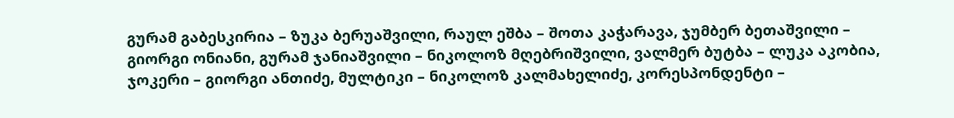გურამ გაბესკირია – ზუკა ბერუაშვილი, რაულ ეშბა – შოთა კაჭარავა, ჯუმბერ ბეთაშვილი – გიორგი ონიანი, გურამ ჯანიაშვილი – ნიკოლოზ მღებრიშვილი, ვალმერ ბუტბა – ლუკა აკობია, ჯოკერი – გიორგი ანთიძე, მულტიკი – ნიკოლოზ კალმახელიძე, კორესპონდენტი –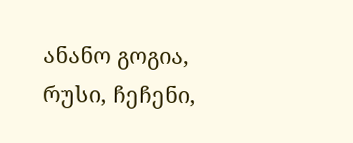ანანო გოგია, რუსი, ჩეჩენი,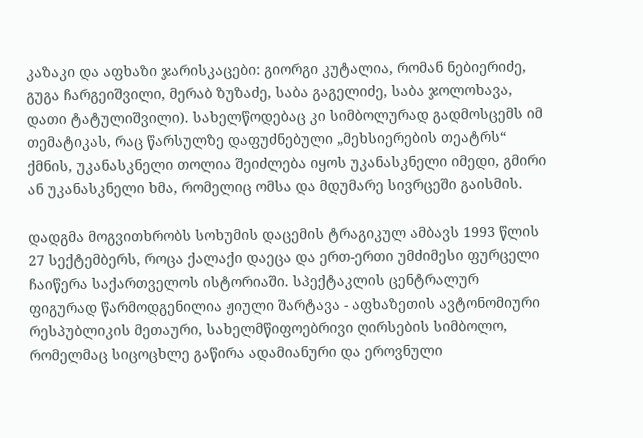კაზაკი და აფხაზი ჯარისკაცები: გიორგი კუტალია, რომან ნებიერიძე, გუგა ჩარგეიშვილი, მერაბ ზუზაძე, საბა გაგელიძე, საბა ჯოლოხავა, დათი ტატულიშვილი). სახელწოდებაც კი სიმბოლურად გადმოსცემს იმ თემატიკას, რაც წარსულზე დაფუძნებული „მეხსიერების თეატრს“ ქმნის, უკანასკნელი თოლია შეიძლება იყოს უკანასკნელი იმედი, გმირი ან უკანასკნელი ხმა, რომელიც ომსა და მდუმარე სივრცეში გაისმის.

დადგმა მოგვითხრობს სოხუმის დაცემის ტრაგიკულ ამბავს 1993 წლის 27 სექტემბერს, როცა ქალაქი დაეცა და ერთ-ერთი უმძიმესი ფურცელი ჩაიწერა საქართველოს ისტორიაში. სპექტაკლის ცენტრალურ ფიგურად წარმოდგენილია ჟიული შარტავა - აფხაზეთის ავტონომიური რესპუბლიკის მეთაური, სახელმწიფოებრივი ღირსების სიმბოლო, რომელმაც სიცოცხლე გაწირა ადამიანური და ეროვნული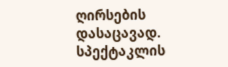ღირსების დასაცავად. სპექტაკლის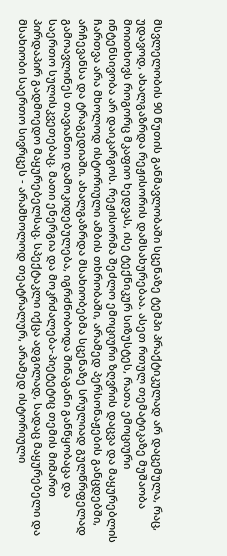მსვლელობის 90 წუთის განმავლობაში სცენაზე ტემპი პრაქტიკულად არ დაცემულა, რაც, უდავოდ, ახალგაზრდა რეჟისორის დამსახურებაა. ასეთ რთულ თემატიკაზე მუშაობა მოითხოვს როგორც მკაფიო ხედვას, ისე ტექნიკურ სიზუსტეს, რათა ემოციური ინტენსივობა არ დაიკარგოს. რეჟისორმა შეძლო ემოციური ზღვრის დაცვა და მაყურებლის ჩართვა არა მხოლოდ ისტორიული ამბის თხრობაში, არამედ პერსონაჟების განცდებში, არჩევანსა და ტრაგედიაში. ახალგაზრდა მსახიობებმა სცენაზე სრულიად გულწრფელად გამოავლინეს თავიანთი დამოკიდებულება, იგრძნობოდა შინაგანი განწყობაცა და საერთო სულისკვეთებაც. მათი ენერგია და მოკრძალება-პიეტეტიც თემის მიმართ პირდაპირ გადმოედო მაყურებელსაც. სპექტაკლი იქცა ადგილად, სადაც მაყურებელი და მსახიობი საერთო სივრცეს - არამხოლოდ თეატრალურ, არამედ ისტორიული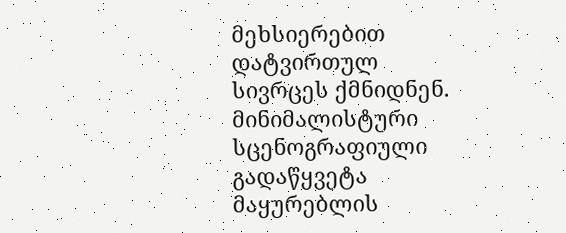მეხსიერებით დატვირთულ სივრცეს ქმნიდნენ. მინიმალისტური სცენოგრაფიული გადაწყვეტა მაყურებლის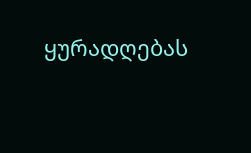ყურადღებას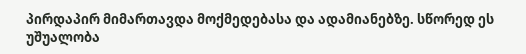პირდაპირ მიმართავდა მოქმედებასა და ადამიანებზე. სწორედ ეს უშუალობა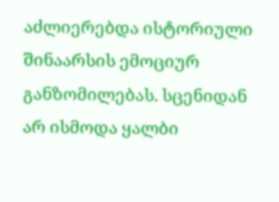აძლიერებდა ისტორიული შინაარსის ემოციურ განზომილებას. სცენიდან არ ისმოდა ყალბი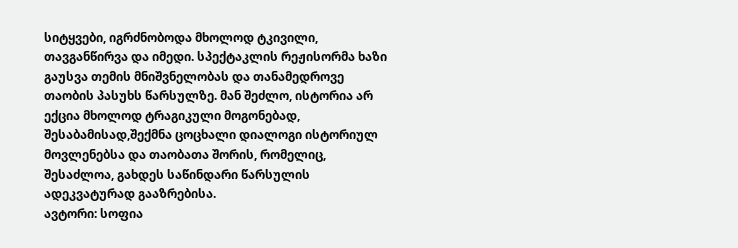სიტყვები, იგრძნობოდა მხოლოდ ტკივილი, თავგანწირვა და იმედი. სპექტაკლის რეჟისორმა ხაზი გაუსვა თემის მნიშვნელობას და თანამედროვე თაობის პასუხს წარსულზე. მან შეძლო, ისტორია არ ექცია მხოლოდ ტრაგიკული მოგონებად, შესაბამისად,შექმნა ცოცხალი დიალოგი ისტორიულ მოვლენებსა და თაობათა შორის, რომელიც, შესაძლოა, გახდეს საწინდარი წარსულის ადეკვატურად გააზრებისა.
ავტორი: სოფია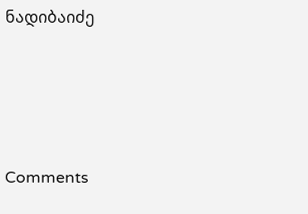ნადიბაიძე







Comments